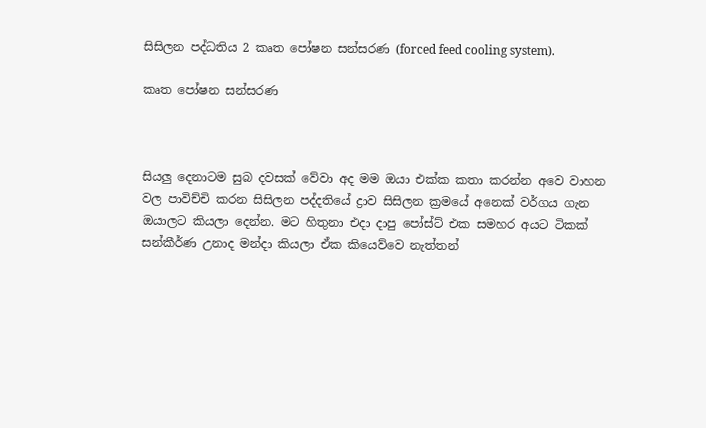සිසිලන පද්ධතිය 2 කෘත පෝෂන සන්සරණ (forced feed cooling system).

කෘත පෝෂන සන්සරණ



සියලු දෙනාටම සුබ දවසක් වේවා අද මම ඔයා එක්ක කතා කරන්න අවෙ වාහන වල පාවිච්චි කරන සිසිලන පද්දතියේ ද්‍රාව සිසිලන ක්‍රමයේ අනෙක් වර්ගය ගැන ඔයාලට කියලා දෙන්න. මට හිතුනා එදා දාපු පෝස්ට් එක සමහර අයට ටිකක් සන්කීර්ණ උනාද මන්දා කියලා ඒක කියෙව්වෙ නැත්තන්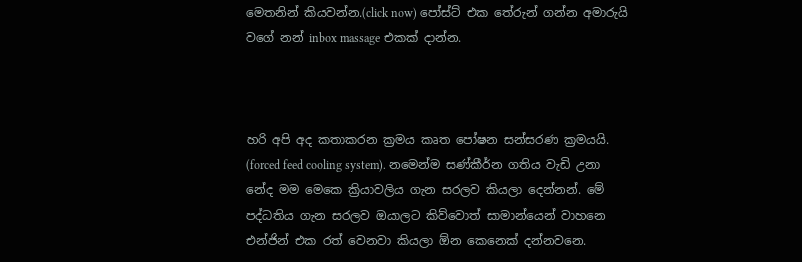මෙතනින් කියවන්න.(click now) පෝස්ට් එක තේරුන් ගන්න අමාරුයි වගේ නන් inbox massage එකක් දාන්න.



හරි අපි අද කතාකරන ක්‍රමය කෘත පෝෂන සන්සරණ ක්‍රමයයි. (forced feed cooling system). නමෙන්ම සණ්කීර්න ගතිය වැඩි උනා නේද මම මෙකෙ ක්‍රියාවලිය ගැන සරලව කියලා දෙන්නන්. මේ පද්ධතිය ගැන සරලව ඔයාලට කිව්වොත් සාමාන්යෙන් වාහනෙ එන්ජින් එක රත් වෙනවා කියලා ඕන කෙනෙක් දන්නවනෙ.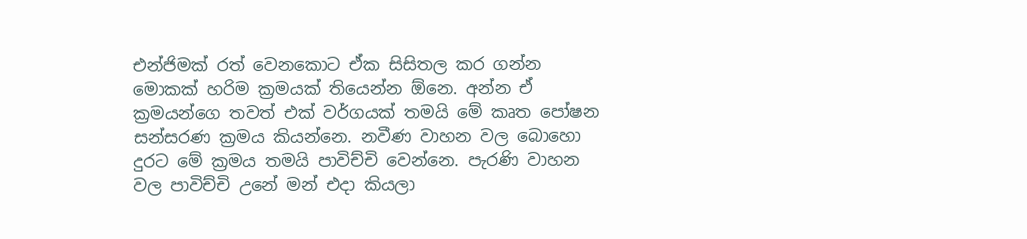එන්ජිමක් රත් වෙනකොට ඒක සිසිතල කර ගන්න මොකක් හරිම ක්‍රමයක් තියෙන්න ඕනෙ. අන්න ඒ ක්‍රමයන්ගෙ තවත් එක් වර්ගයක් තමයි මේ කෘත පෝෂන සන්සරණ ක්‍රමය කියන්නෙ. නවීණ වාහන වල බොහො දුරට මේ ක්‍රමය තමයි පාවිච්චි වෙන්නෙ. පැරණි වාහන වල පාවිච්චි උනේ මන් එදා කියලා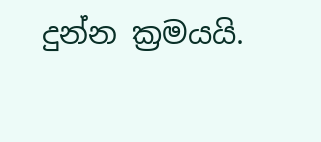දුන්න ක්‍රමයයි.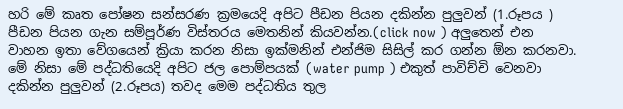හරි මේ කෘත පෝෂන සන්සරණ ක්‍රමයෙදි අපිට පීඩන පියන දකින්න පුලුවන් (1.රූපය ) පීඩන පියන ගැන සම්පූර්ණ විස්තරය මෙතනින් කියවන්න.(click now ) අලුතෙන් එන වාහන ඉතා වේගයෙන් ක්‍රියා කරන නිසා ඉක්මනින් එන්ජිම සිසිල් කර ගන්න ඕන කරනවා. මේ නිසා මේ පද්ධතියෙදි අපිට ජල පොම්පයක් (water pump ) එකුත් පාවිච්චි වෙනවා දකින්න පුලුවන් (2.රූපය) තවද මෙම පද්ධතිය තුල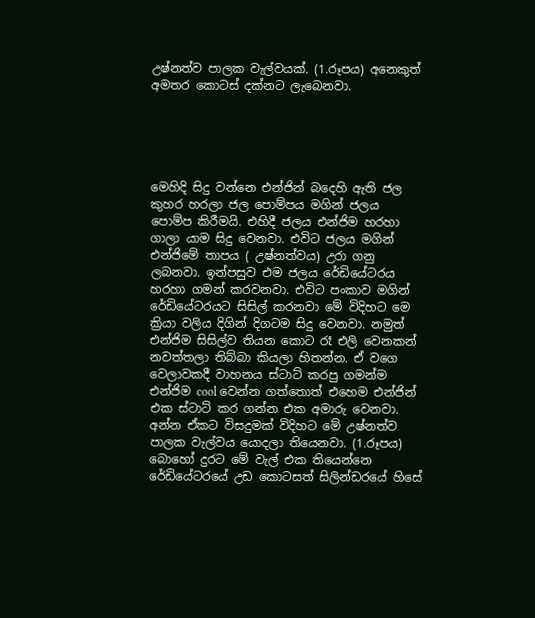උෂ්නත්ව පාලක වැල්වයක්. (1.රූපය) අනෙකුත් අමතර කොටස් දක්නට ලැබෙනවා.





මෙහිදි සිදු වන්නෙ එන්ජින් බදෙහි ඇති ජල කුහර හරලා ජල පොම්පය මගින් ජලය පොම්ප කිරීමයි. එහිදී ජලය එන්ජිම හරහා ගාලා යාම සිදු වෙනවා. එවිට ජලය මගින් එන්ජිමේ තාපය ( උෂ්නත්වය) උරා ගනු ලබනවා. ඉන්පසුව එම ජලය රේඩියේටරය හරහා ගමන් කරවනවා. එවිට පංකාව මගින් රේඩියේටරයට සිසිල් කරනවා මේ විදිහට මෙ ක්‍රියා වලිය දිගින් දිගටම සිදු වෙනවා. නමුත් එන්ජිම සිසිල්ව තියන කොට රෑ එලි වෙනකන් නවත්තලා තිබ්බා කියලා හිතන්න. ඒ වගෙ වෙලාවකදී වාහනය ස්ටාට් කරපු ගමන්ම එන්ජිම cool වෙන්න ගත්තොත් එහෙම එන්ජින් එක ස්ටාට් කර ගන්න එක අමාරු වෙනවා. අන්න ඒකට විසදුමක් විදිහට මේ උෂ්නත්ව පාලක වැල්වය යොදලා තියෙනවා. (1.රූපය) බොහෝ දුරට මේ වැල් එක තියෙන්නෙ රේඩියේටරයේ උඩ කොටසත් සිලින්ඩරයේ හිසේ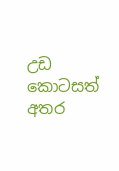උඩ කොටසත් අතර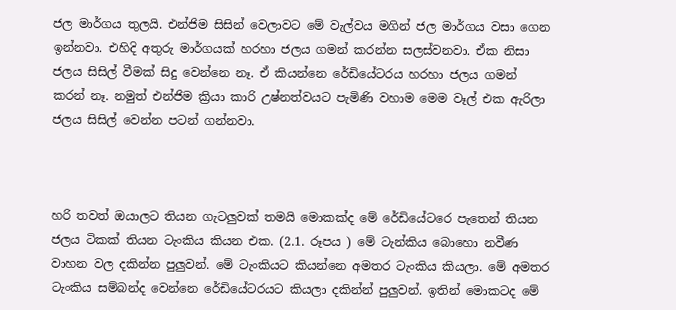ජල මාර්ගය තුලයි. එන්ජිම සිසින් වෙලාවට මේ වැල්වය මගින් ජල මාර්ගය වසා ගෙන ඉන්නවා. එහිදි අතුරු මාර්ගයක් හරහා ජලය ගමන් කරන්න සලස්වනවා. ඒක නිසා ජලය සිසිල් වීමක් සිදු වෙන්නෙ නෑ. ඒ කියන්නෙ රේඩියේටරය හරහා ජලය ගමන් කරන් නෑ. නමුත් එන්ජිම ක්‍රියා කාරි උෂ්නත්වයට පැමිණි වහාම මෙම වෑල් එක ඇරිලා ජලය සිසිල් වෙන්න පටන් ගන්නවා.



හරි තවත් ඔයාලට තියන ගැටලුවක් තමයි මොකක්ද මේ රේඩියේටරෙ පැතෙන් තියන ජලය ටිකක් තියන ටැංකිය කියන එක. (2.1. රූපය ) මේ ටැන්කිය බොහො නවීණ වාහන වල දකින්න පුලුවන්. මේ ටැංකියට කියන්නෙ අමතර ටැංකිය කියලා. මේ අමතර ටැංකිය සම්බන්ද වෙන්නෙ රේඩියේටරයට කියලා දකින්න් පුලුවන්. ඉතින් මොකටද මේ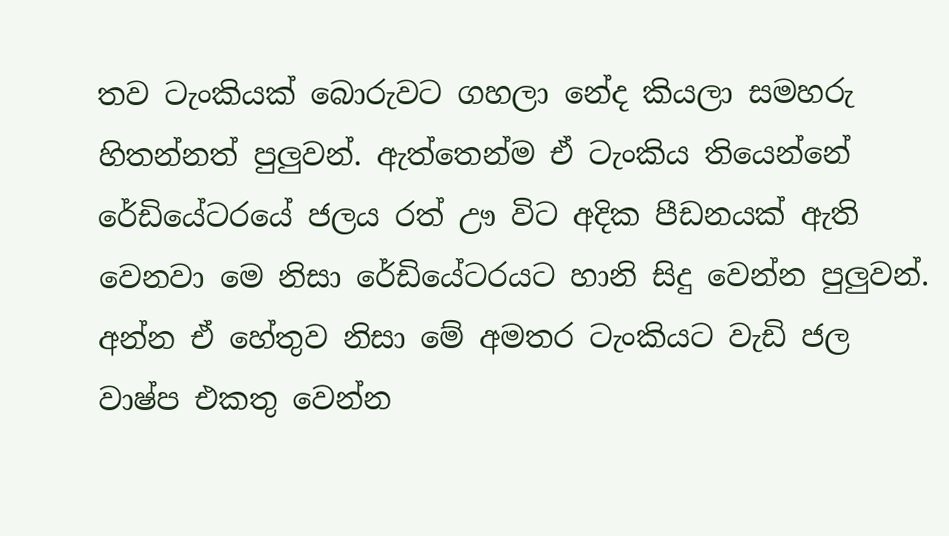තව ටැංකියක් බොරුවට ගහලා නේද කියලා සමහරු හිතන්නත් පුලුවන්. ඇත්තෙන්ම ඒ ටැංකිය තියෙන්නේ රේඩියේටරයේ ජලය රත් ඌ විට අදික පීඩනයක් ඇති වෙනවා මෙ නිසා රේඩියේටරයට හානි සිදු වෙන්න පුලුවන්. අන්න ඒ හේතුව නිසා මේ අමතර ටැංකියට වැඩි ජල වාෂ්ප එකතු වෙන්න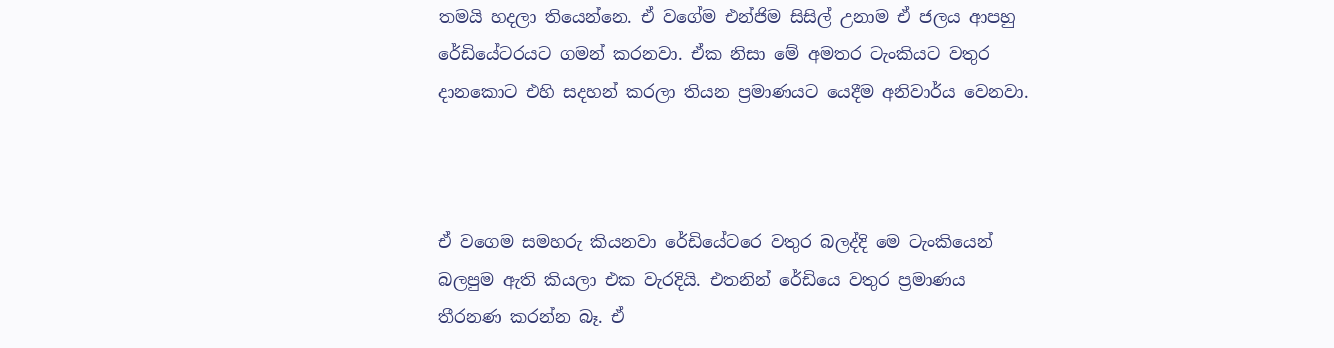තමයි හදලා තියෙන්නෙ. ඒ වගේම එන්ජිම සිසිල් උනාම ඒ ජලය ආපහු රේඩියේටරයට ගමන් කරනවා. ඒක නිසා මේ අමතර ටැංකියට වතුර දානකොට එහි සදහන් කරලා තියන ප්‍රමාණයට යෙදීම අනිවාර්ය වෙනවා.



ඒ වගෙම සමහරු කියනවා රේඩියේටරෙ වතුර බලද්දි මෙ ටැංකියෙන් බලපුම ඇති කියලා එක වැරදියි. එතනින් රේඩියෙ වතුර ප්‍රමාණය තීරනණ කරන්න බෑ. ඒ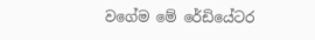වගේම මේ රේඩියේටර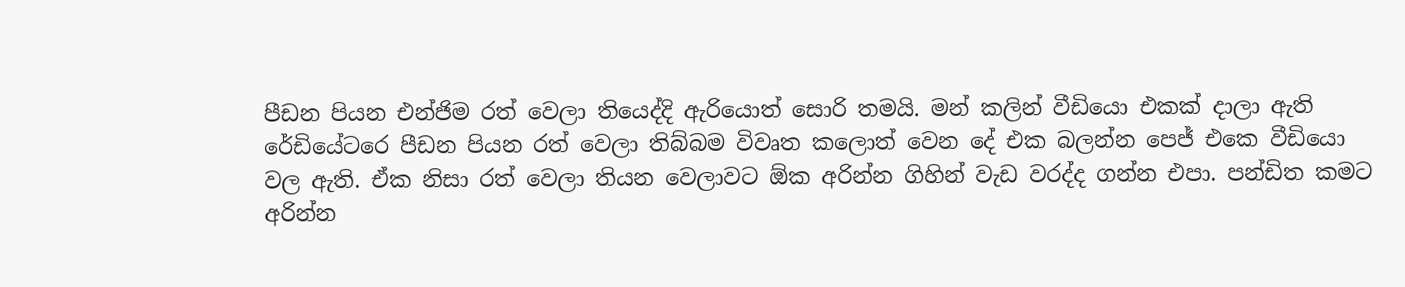පීඩන පියන එන්ජිම රත් වෙලා තියෙද්දි ඇරියොත් සොරි තමයි. මන් කලින් වීඩියො එකක් දාලා ඇති රේඩියේටරෙ පීඩන පියන රත් වෙලා තිබ්බම විවෘත කලොත් වෙන දේ එක බලන්න පෙජ් එකෙ වීඩියො වල ඇති. ඒක නිසා රත් වෙලා තියන වෙලාවට ඕක අරින්න ගිහින් වැඩ වරද්ද ගන්න එපා. පන්ඩිත කමට අරින්න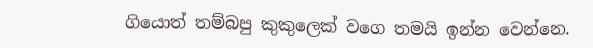ගියොත් තම්බපු කුකුලෙක් වගෙ තමයි ඉන්න වෙන්නෙ.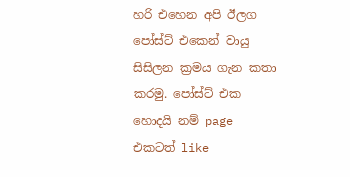හරි එහෙන අපි ඊලග පෝස්ට් එකෙන් වායු සිසිලන ක්‍රමය ගැන කතා කරමු. පෝස්ට් එක හොදයි නම් page එකටත් like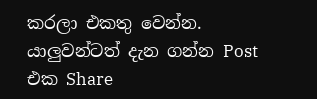කරලා එකතු වෙන්න.  යාලුවන්ටත් දැන ගන්න Post එක Share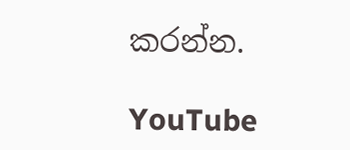කරන්න.

YouTube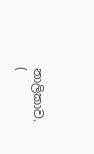නාලිකාව. (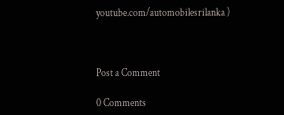youtube.com/automobilesrilanka )



Post a Comment

0 Comments